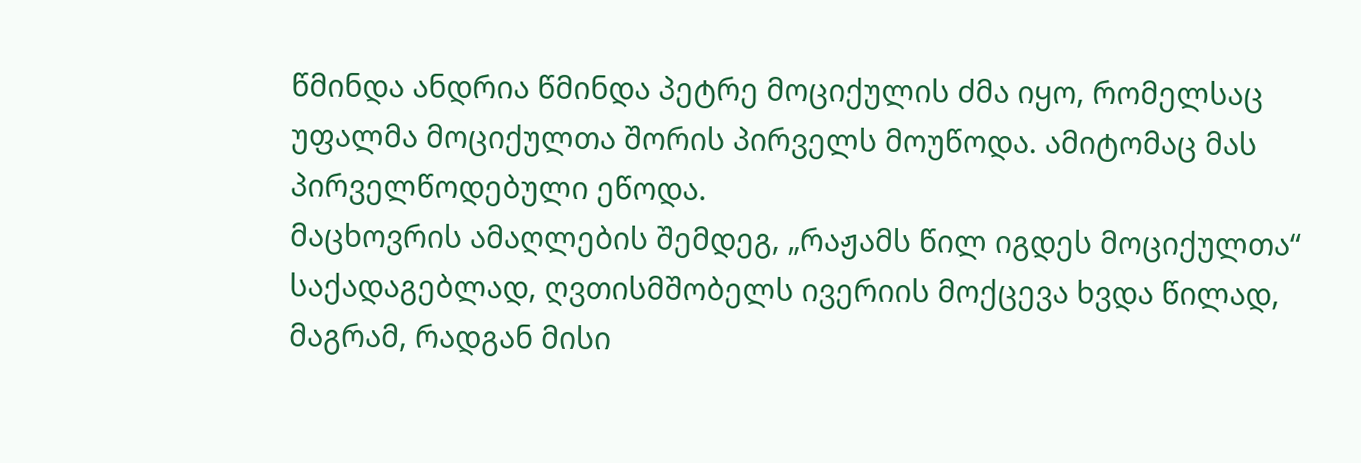წმინდა ანდრია წმინდა პეტრე მოციქულის ძმა იყო, რომელსაც უფალმა მოციქულთა შორის პირველს მოუწოდა. ამიტომაც მას პირველწოდებული ეწოდა.
მაცხოვრის ამაღლების შემდეგ, „რაჟამს წილ იგდეს მოციქულთა“ საქადაგებლად, ღვთისმშობელს ივერიის მოქცევა ხვდა წილად, მაგრამ, რადგან მისი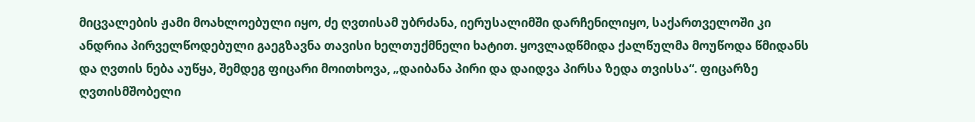მიცვალების ჟამი მოახლოებული იყო, ძე ღვთისამ უბრძანა, იერუსალიმში დარჩენილიყო, საქართველოში კი ანდრია პირველწოდებული გაეგზავნა თავისი ხელთუქმნელი ხატით. ყოვლადწმიდა ქალწულმა მოუწოდა წმიდანს და ღვთის ნება აუწყა, შემდეგ ფიცარი მოითხოვა, „დაიბანა პირი და დაიდვა პირსა ზედა თვისსა“. ფიცარზე ღვთისმშობელი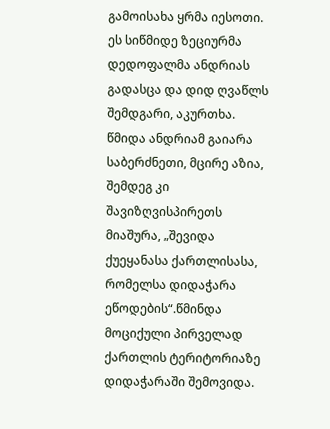გამოისახა ყრმა იესოთი. ეს სიწმიდე ზეციურმა დედოფალმა ანდრიას გადასცა და დიდ ღვაწლს შემდგარი, აკურთხა. წმიდა ანდრიამ გაიარა საბერძნეთი, მცირე აზია, შემდეგ კი შავიზღვისპირეთს მიაშურა, „შევიდა ქუეყანასა ქართლისასა, რომელსა დიდაჭარა ეწოდების“.წმინდა მოციქული პირველად ქართლის ტერიტორიაზე დიდაჭარაში შემოვიდა.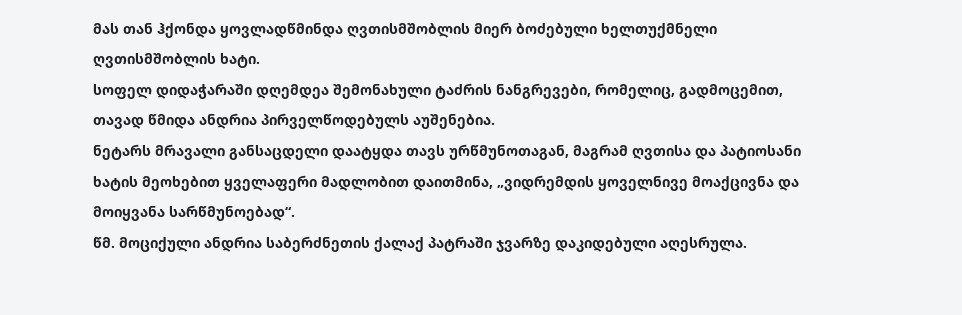მას თან ჰქონდა ყოვლადწმინდა ღვთისმშობლის მიერ ბოძებული ხელთუქმნელი ღვთისმშობლის ხატი.
სოფელ დიდაჭარაში დღემდეა შემონახული ტაძრის ნანგრევები, რომელიც, გადმოცემით, თავად წმიდა ანდრია პირველწოდებულს აუშენებია.
ნეტარს მრავალი განსაცდელი დაატყდა თავს ურწმუნოთაგან, მაგრამ ღვთისა და პატიოსანი ხატის მეოხებით ყველაფერი მადლობით დაითმინა, „ვიდრემდის ყოველნივე მოაქცივნა და მოიყვანა სარწმუნოებად“.
წმ. მოციქული ანდრია საბერძნეთის ქალაქ პატრაში ჯვარზე დაკიდებული აღესრულა.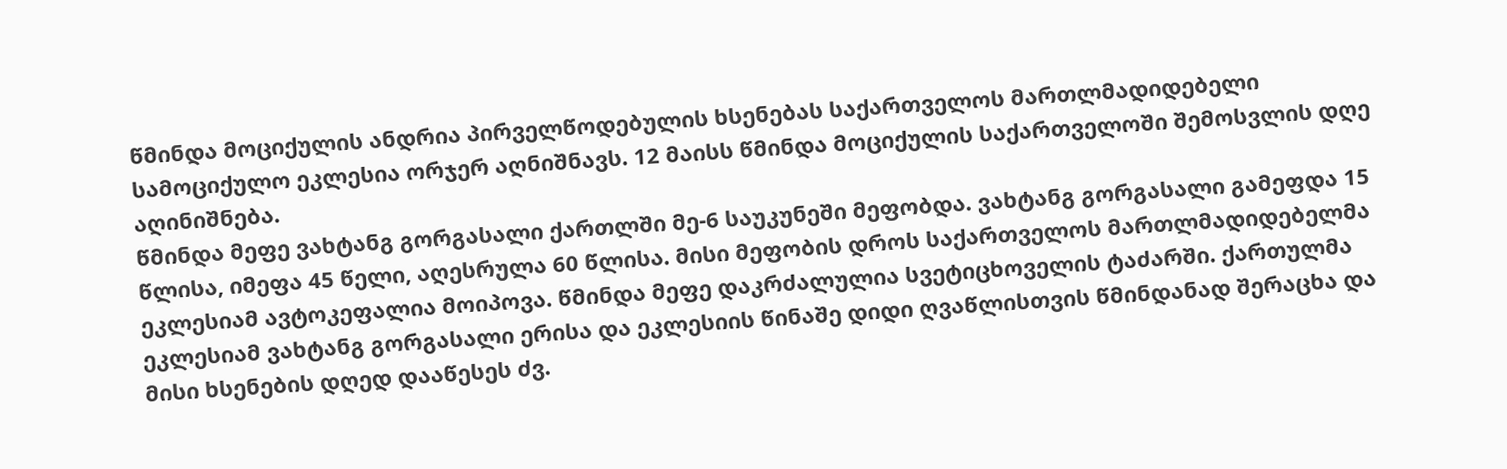წმინდა მოციქულის ანდრია პირველწოდებულის ხსენებას საქართველოს მართლმადიდებელი სამოციქულო ეკლესია ორჯერ აღნიშნავს. 12 მაისს წმინდა მოციქულის საქართველოში შემოსვლის დღე აღინიშნება.
წმინდა მეფე ვახტანგ გორგასალი ქართლში მე-6 საუკუნეში მეფობდა. ვახტანგ გორგასალი გამეფდა 15 წლისა, იმეფა 45 წელი, აღესრულა 60 წლისა. მისი მეფობის დროს საქართველოს მართლმადიდებელმა ეკლესიამ ავტოკეფალია მოიპოვა. წმინდა მეფე დაკრძალულია სვეტიცხოველის ტაძარში. ქართულმა ეკლესიამ ვახტანგ გორგასალი ერისა და ეკლესიის წინაშე დიდი ღვაწლისთვის წმინდანად შერაცხა და მისი ხსენების დღედ დააწესეს ძვ.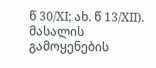წ 30/XI; ახ. წ 13/XII).
მასალის გამოყენების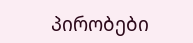პირობები